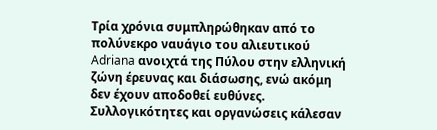Τρία χρόνια συμπληρώθηκαν από το πολύνεκρο ναυάγιο του αλιευτικού Adriana ανοιχτά της Πύλου στην ελληνική ζώνη έρευνας και διάσωσης, ενώ ακόμη δεν έχουν αποδοθεί ευθύνες. Συλλογικότητες και οργανώσεις κάλεσαν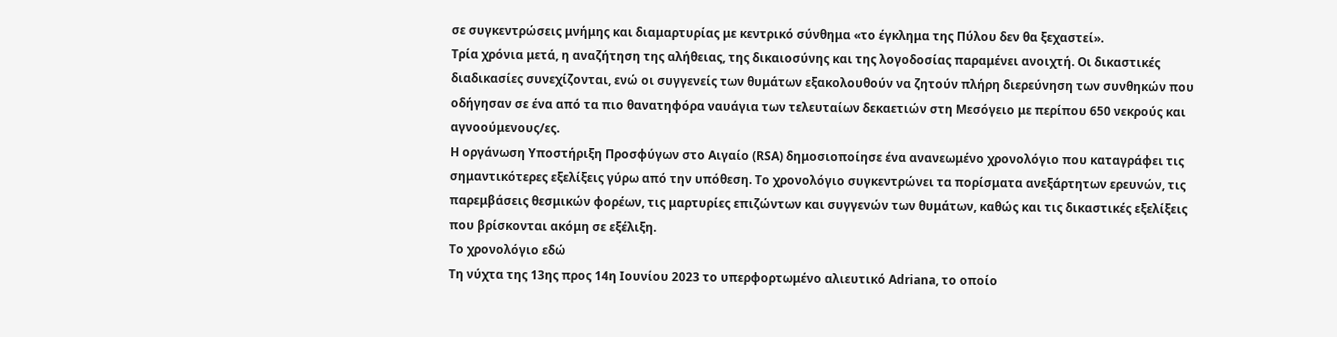σε συγκεντρώσεις μνήμης και διαμαρτυρίας με κεντρικό σύνθημα «το έγκλημα της Πύλου δεν θα ξεχαστεί».
Τρία χρόνια μετά, η αναζήτηση της αλήθειας, της δικαιοσύνης και της λογοδοσίας παραμένει ανοιχτή. Οι δικαστικές διαδικασίες συνεχίζονται, ενώ οι συγγενείς των θυμάτων εξακολουθούν να ζητούν πλήρη διερεύνηση των συνθηκών που οδήγησαν σε ένα από τα πιο θανατηφόρα ναυάγια των τελευταίων δεκαετιών στη Μεσόγειο με περίπου 650 νεκρούς και αγνοούμενους/ες.
Η οργάνωση Υποστήριξη Προσφύγων στο Αιγαίο (RSA) δημοσιοποίησε ένα ανανεωμένο χρονολόγιο που καταγράφει τις σημαντικότερες εξελίξεις γύρω από την υπόθεση. Το χρονολόγιο συγκεντρώνει τα πορίσματα ανεξάρτητων ερευνών, τις παρεμβάσεις θεσμικών φορέων, τις μαρτυρίες επιζώντων και συγγενών των θυμάτων, καθώς και τις δικαστικές εξελίξεις που βρίσκονται ακόμη σε εξέλιξη.
Το χρονολόγιο εδώ
Τη νύχτα της 13ης προς 14η Ιουνίου 2023 το υπερφορτωμένο αλιευτικό Adriana, το οποίο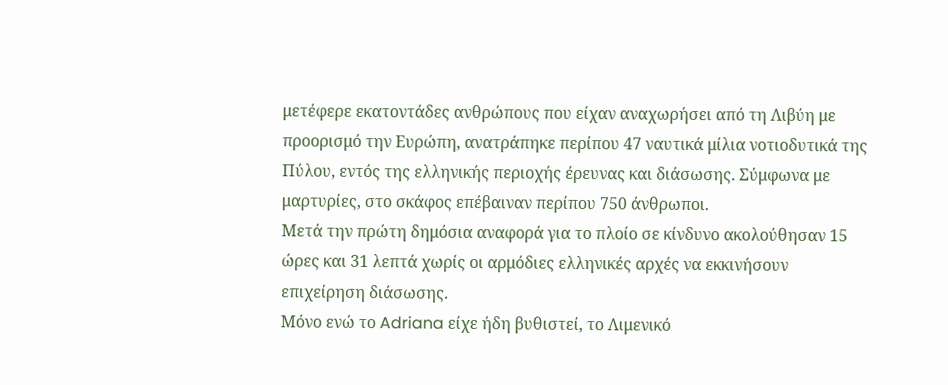μετέφερε εκατοντάδες ανθρώπους που είχαν αναχωρήσει από τη Λιβύη με προορισμό την Ευρώπη, ανατράπηκε περίπου 47 ναυτικά μίλια νοτιοδυτικά της Πύλου, εντός της ελληνικής περιοχής έρευνας και διάσωσης. Σύμφωνα με μαρτυρίες, στο σκάφος επέβαιναν περίπου 750 άνθρωποι.
Μετά την πρώτη δημόσια αναφορά για το πλοίο σε κίνδυνο ακολούθησαν 15 ώρες και 31 λεπτά χωρίς οι αρμόδιες ελληνικές αρχές να εκκινήσουν επιχείρηση διάσωσης.
Μόνο ενώ το Adriana είχε ήδη βυθιστεί, το Λιμενικό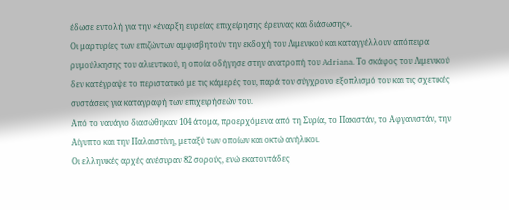έδωσε εντολή για την «έναρξη ευρείας επιχείρησης έρευνας και διάσωσης».
Οι μαρτυρίες των επιζώντων αμφισβητούν την εκδοχή του Λιμενικού και καταγγέλλουν απόπειρα ρυμούλκησης του αλιευτικού, η οποία οδήγησε στην ανατροπή του Adriana. Το σκάφος του Λιμενικού δεν κατέγραψε το περιστατικό με τις κάμερές του, παρά τον σύγχρονο εξοπλισμό του και τις σχετικές συστάσεις για καταγραφή των επιχειρήσεών του.
Από το ναυάγιο διασώθηκαν 104 άτομα, προερχόμενα από τη Συρία, το Πακιστάν, το Αφγανιστάν, την Αίγυπτο και την Παλαιστίνη, μεταξύ των οποίων και οκτώ ανήλικοι.
Οι ελληνικές αρχές ανέσυραν 82 σορούς, ενώ εκατοντάδες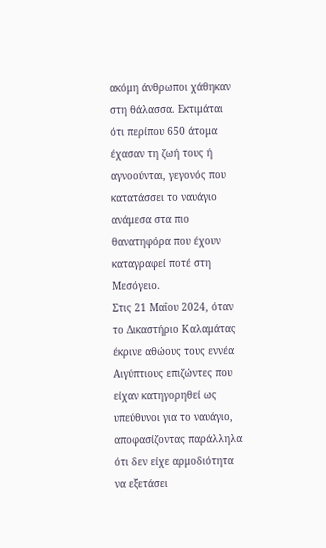ακόμη άνθρωποι χάθηκαν στη θάλασσα. Εκτιμάται ότι περίπου 650 άτομα έχασαν τη ζωή τους ή αγνοούνται, γεγονός που κατατάσσει το ναυάγιο ανάμεσα στα πιο θανατηφόρα που έχουν καταγραφεί ποτέ στη Μεσόγειο.
Στις 21 Μαΐου 2024, όταν το Δικαστήριο Καλαμάτας έκρινε αθώους τους εννέα Αιγύπτιους επιζώντες που είχαν κατηγορηθεί ως υπεύθυνοι για το ναυάγιο, αποφασίζοντας παράλληλα ότι δεν είχε αρμοδιότητα να εξετάσει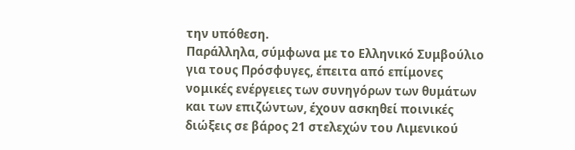την υπόθεση.
Παράλληλα, σύμφωνα με το Ελληνικό Συμβούλιο για τους Πρόσφυγες, έπειτα από επίμονες νομικές ενέργειες των συνηγόρων των θυμάτων και των επιζώντων, έχουν ασκηθεί ποινικές διώξεις σε βάρος 21 στελεχών του Λιμενικού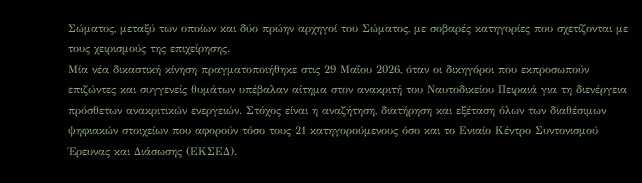Σώματος, μεταξύ των οποίων και δύο πρώην αρχηγοί του Σώματος, με σοβαρές κατηγορίες που σχετίζονται με τους χειρισμούς της επιχείρησης.
Μία νέα δικαστική κίνηση πραγματοποιήθηκε στις 29 Μαΐου 2026, όταν οι δικηγόροι που εκπροσωπούν επιζώντες και συγγενείς θυμάτων υπέβαλαν αίτημα στον ανακριτή του Ναυτοδικείου Πειραιά για τη διενέργεια πρόσθετων ανακριτικών ενεργειών. Στόχος είναι η αναζήτηση, διατήρηση και εξέταση όλων των διαθέσιμων ψηφιακών στοιχείων που αφορούν τόσο τους 21 κατηγορούμενους όσο και το Ενιαίο Κέντρο Συντονισμού Έρευνας και Διάσωσης (ΕΚΣΕΔ).